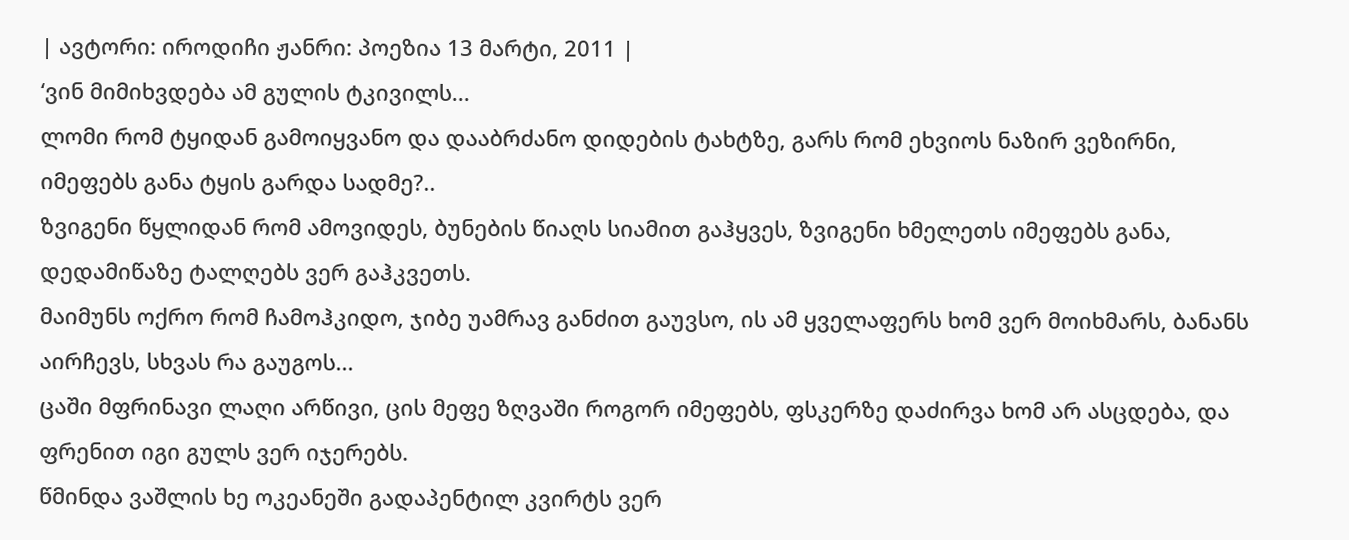| ავტორი: იროდიჩი ჟანრი: პოეზია 13 მარტი, 2011 |
‘ვინ მიმიხვდება ამ გულის ტკივილს...
ლომი რომ ტყიდან გამოიყვანო და დააბრძანო დიდების ტახტზე, გარს რომ ეხვიოს ნაზირ ვეზირნი, იმეფებს განა ტყის გარდა სადმე?..
ზვიგენი წყლიდან რომ ამოვიდეს, ბუნების წიაღს სიამით გაჰყვეს, ზვიგენი ხმელეთს იმეფებს განა, დედამიწაზე ტალღებს ვერ გაჰკვეთს.
მაიმუნს ოქრო რომ ჩამოჰკიდო, ჯიბე უამრავ განძით გაუვსო, ის ამ ყველაფერს ხომ ვერ მოიხმარს, ბანანს აირჩევს, სხვას რა გაუგოს...
ცაში მფრინავი ლაღი არწივი, ცის მეფე ზღვაში როგორ იმეფებს, ფსკერზე დაძირვა ხომ არ ასცდება, და ფრენით იგი გულს ვერ იჯერებს.
წმინდა ვაშლის ხე ოკეანეში გადაპენტილ კვირტს ვერ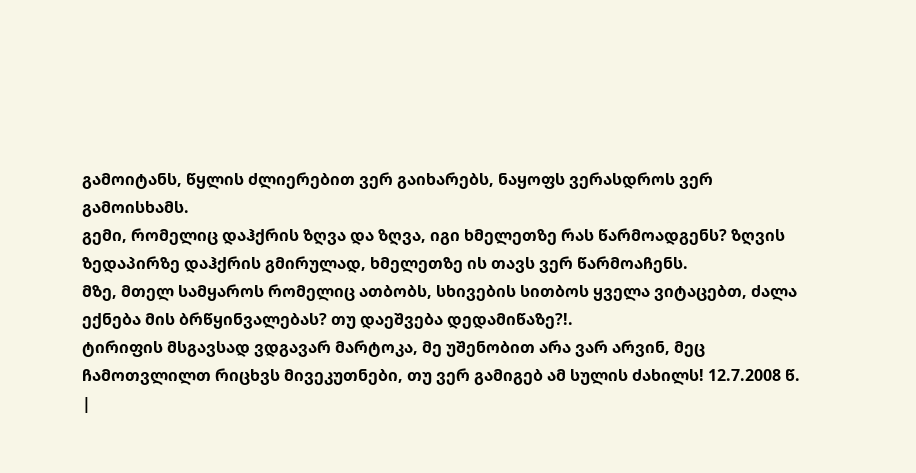გამოიტანს, წყლის ძლიერებით ვერ გაიხარებს, ნაყოფს ვერასდროს ვერ გამოისხამს.
გემი, რომელიც დაჰქრის ზღვა და ზღვა, იგი ხმელეთზე რას წარმოადგენს? ზღვის ზედაპირზე დაჰქრის გმირულად, ხმელეთზე ის თავს ვერ წარმოაჩენს.
მზე, მთელ სამყაროს რომელიც ათბობს, სხივების სითბოს ყველა ვიტაცებთ, ძალა ექნება მის ბრწყინვალებას? თუ დაეშვება დედამიწაზე?!.
ტირიფის მსგავსად ვდგავარ მარტოკა, მე უშენობით არა ვარ არვინ, მეც ჩამოთვლილთ რიცხვს მივეკუთნები, თუ ვერ გამიგებ ამ სულის ძახილს! 12.7.2008 წ.
|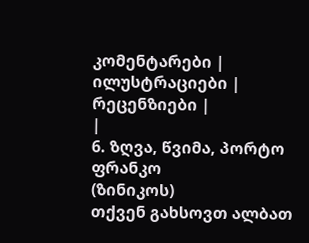კომენტარები |
ილუსტრაციები |
რეცენზიები |
|
6. ზღვა, წვიმა, პორტო ფრანკო
(ზინიკოს)
თქვენ გახსოვთ ალბათ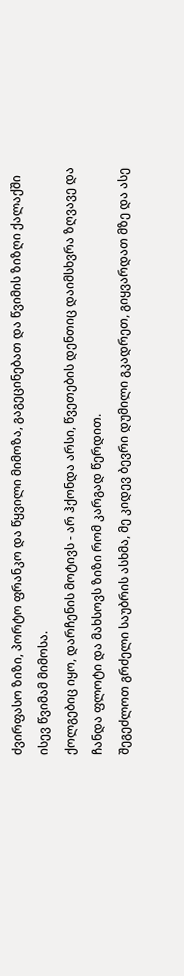ძვირფასო ზიზი, პორტო ფრანკო და წყვილი მიმოზა, გაგეცინებათ და წვიმის ზიზღი ქალაქში ისევ წვიმამ მიმოსა.
ქოლგებიც იყო, დარჩენის მოტივს - არ ჰქონდა არსი, წვეთების დენთიც დაიმსხვრა ზღვავე და ჩანდა ფლოტი და მახსოვს ზიზი რომ კარგად წერდით.
შეგეძლოთ გრძელი საუბრის ასხმა, მე კიდევ ბევრი დუმილი გკადრეთ, გიყვარდათ მზე და ასე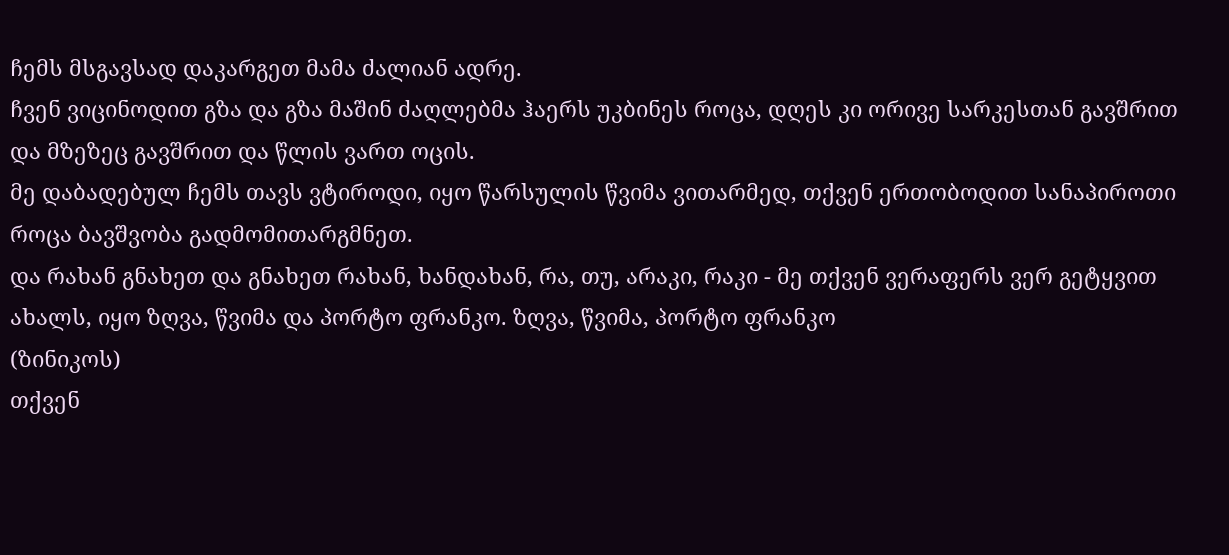ჩემს მსგავსად დაკარგეთ მამა ძალიან ადრე.
ჩვენ ვიცინოდით გზა და გზა მაშინ ძაღლებმა ჰაერს უკბინეს როცა, დღეს კი ორივე სარკესთან გავშრით და მზეზეც გავშრით და წლის ვართ ოცის.
მე დაბადებულ ჩემს თავს ვტიროდი, იყო წარსულის წვიმა ვითარმედ, თქვენ ერთობოდით სანაპიროთი როცა ბავშვობა გადმომითარგმნეთ.
და რახან გნახეთ და გნახეთ რახან, ხანდახან, რა, თუ, არაკი, რაკი - მე თქვენ ვერაფერს ვერ გეტყვით ახალს, იყო ზღვა, წვიმა და პორტო ფრანკო. ზღვა, წვიმა, პორტო ფრანკო
(ზინიკოს)
თქვენ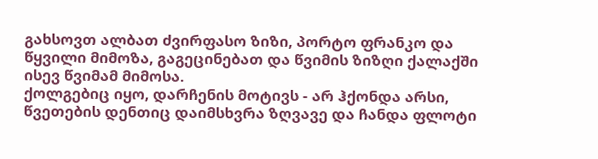გახსოვთ ალბათ ძვირფასო ზიზი, პორტო ფრანკო და წყვილი მიმოზა, გაგეცინებათ და წვიმის ზიზღი ქალაქში ისევ წვიმამ მიმოსა.
ქოლგებიც იყო, დარჩენის მოტივს - არ ჰქონდა არსი, წვეთების დენთიც დაიმსხვრა ზღვავე და ჩანდა ფლოტი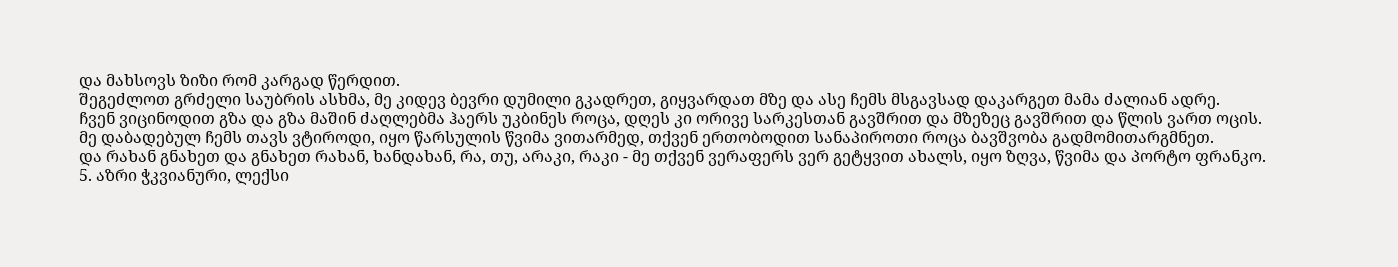და მახსოვს ზიზი რომ კარგად წერდით.
შეგეძლოთ გრძელი საუბრის ასხმა, მე კიდევ ბევრი დუმილი გკადრეთ, გიყვარდათ მზე და ასე ჩემს მსგავსად დაკარგეთ მამა ძალიან ადრე.
ჩვენ ვიცინოდით გზა და გზა მაშინ ძაღლებმა ჰაერს უკბინეს როცა, დღეს კი ორივე სარკესთან გავშრით და მზეზეც გავშრით და წლის ვართ ოცის.
მე დაბადებულ ჩემს თავს ვტიროდი, იყო წარსულის წვიმა ვითარმედ, თქვენ ერთობოდით სანაპიროთი როცა ბავშვობა გადმომითარგმნეთ.
და რახან გნახეთ და გნახეთ რახან, ხანდახან, რა, თუ, არაკი, რაკი - მე თქვენ ვერაფერს ვერ გეტყვით ახალს, იყო ზღვა, წვიმა და პორტო ფრანკო.
5. აზრი ჭკვიანური, ლექსი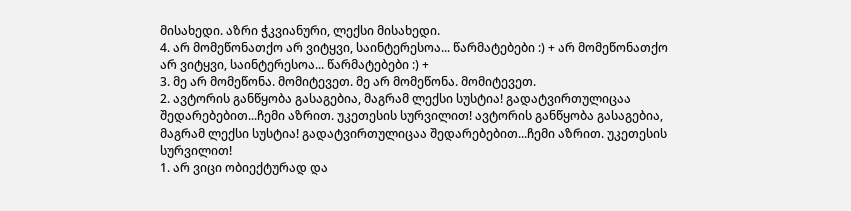მისახედი. აზრი ჭკვიანური, ლექსი მისახედი.
4. არ მომეწონათქო არ ვიტყვი, საინტერესოა... წარმატებები :) + არ მომეწონათქო არ ვიტყვი, საინტერესოა... წარმატებები :) +
3. მე არ მომეწონა. მომიტევეთ. მე არ მომეწონა. მომიტევეთ.
2. ავტორის განწყობა გასაგებია, მაგრამ ლექსი სუსტია! გადატვირთულიცაა შედარებებით...ჩემი აზრით. უკეთესის სურვილით! ავტორის განწყობა გასაგებია, მაგრამ ლექსი სუსტია! გადატვირთულიცაა შედარებებით...ჩემი აზრით. უკეთესის სურვილით!
1. არ ვიცი ობიექტურად და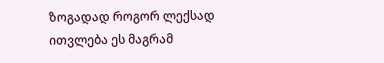ზოგადად როგორ ლექსად ითვლება ეს მაგრამ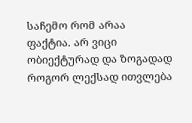საჩემო რომ არაა ფაქტია. არ ვიცი ობიექტურად და ზოგადად როგორ ლექსად ითვლება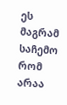ეს მაგრამ საჩემო რომ არაა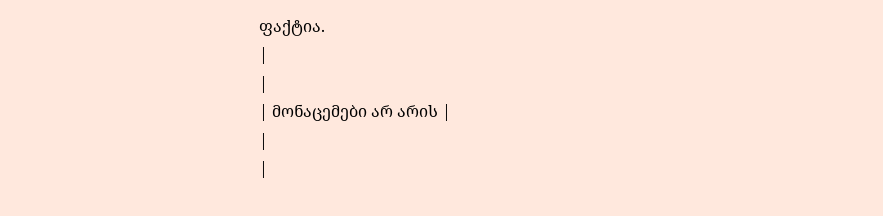ფაქტია.
|
|
| მონაცემები არ არის |
|
|